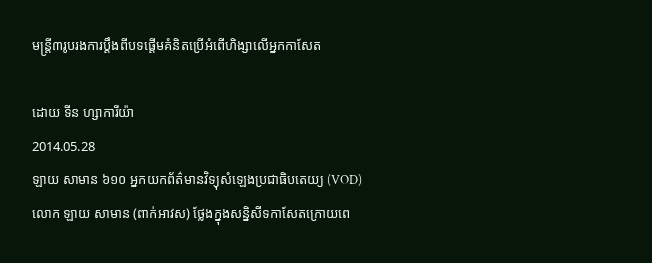មន្ត្រី៣រូបរងការប្ដឹងពីបទផ្ដើមគំនិតប្រើអំពើហិង្សាលើអ្នកកាសែត

ដោយ ទីន ហ្សាការីយ៉ា
2014.05.28
ឡាយ សាមាន ៦១០ អ្នកយកព័ត៌មានវិទ្យុសំឡេងប្រជាធិបតេយ្យ (VOD) លោក ឡាយ សាមាន (ពាក់អាវស) ថ្លែងក្នុងសន្និសីទកាសែតក្រោយពេ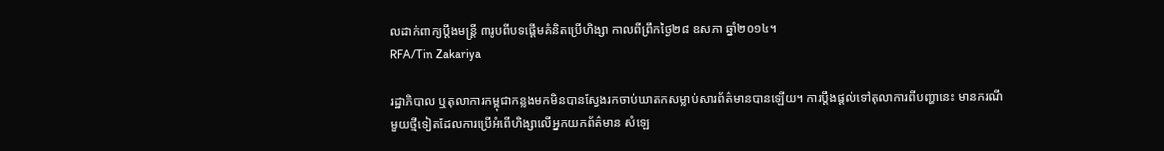លដាក់ពាក្យប្ដឹងមន្ត្រី ៣រូបពីបទផ្ដើមគំនិតប្រើហិង្សា កាលពីព្រឹកថ្ងៃ២៨ ឧសភា ឆ្នាំ២០១៤។
RFA/Tin Zakariya

រដ្ឋាភិបាល ឬតុលាការកម្ពុជាកន្លងមកមិនបានស្វែងរកចាប់ឃាតកសម្លាប់សារព័ត៌មានបានឡើយ។ ការប្ដឹងផ្ដល់ទៅតុលាការពីបញ្ហានេះ មានករណីមួយថ្មីទៀតដែលការប្រើអំពើហិង្សាលើអ្នកយកព័ត៌មាន សំឡេ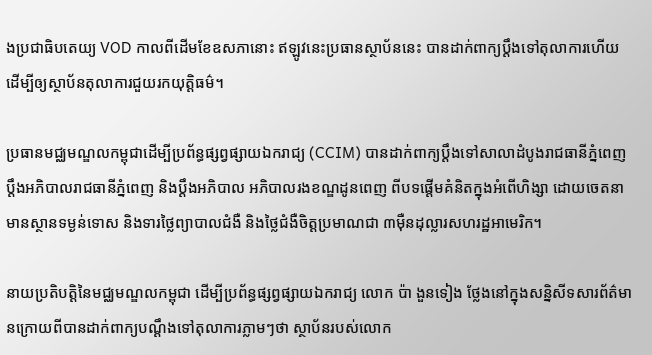ងប្រជាធិបតេយ្យ VOD កាលពីដើមខែឧសភានោះ ឥឡូវនេះប្រធានស្ថាប័ននេះ បានដាក់ពាក្យប្ដឹងទៅតុលាការហើយ ដើម្បីឲ្យស្ថាប័នតុលាការជួយរកយុត្តិធម៌។

ប្រធានមជ្ឈមណ្ឌលកម្ពុជាដើម្បីប្រព័ន្ធផ្សព្វផ្សាយឯករាជ្យ (CCIM) បានដាក់ពាក្យប្ដឹងទៅសាលាដំបូងរាជធានីភ្នំពេញ ប្ដឹងអភិបាលរាជធានីភ្នំពេញ និងប្ដឹងអភិបាល អភិបាលរងខណ្ឌដូនពេញ ពីបទផ្ដើមគំនិតក្នុងអំពើហិង្សា ដោយចេតនាមានស្ថានទម្ងន់ទោស និងទារថ្លៃព្យាបាលជំងឺ និងថ្លៃជំងឺចិត្តប្រមាណជា ៣ម៉ឺនដុល្លារសហរដ្ឋអាមេរិក។

នាយប្រតិបត្តិនៃមជ្ឈមណ្ឌលកម្ពុជា ដើម្បីប្រព័ន្ធផ្សព្វផ្សាយឯករាជ្យ លោក ប៉ា ងួនទៀង ថ្លែងនៅក្នុងសន្និសីទសារព័ត៌មានក្រោយពីបានដាក់ពាក្យបណ្ដឹងទៅតុលាការភ្លាមៗថា ស្ថាប័នរបស់លោក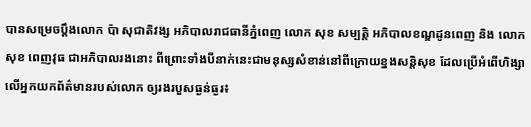បានសម្រេចប្ដឹងលោក ប៉ា សុជាតិវង្ស អភិបាលរាជធានីភ្នំពេញ លោក សុខ សម្បតិ្ត អភិបាលខណ្ឌដូនពេញ និង លោក សុខ ពេញវុធ ជាអភិបាលរងនោះ ពីព្រោះទាំងបីនាក់នេះជាមនុស្សសំខាន់នៅពីក្រោយខ្នងសន្តិសុខ ដែលប្រើអំពើហិង្សាលើអ្នកយកព័ត៌មានរបស់លោក ឲ្យរងរបួសធ្ងន់ធ្ងរ៖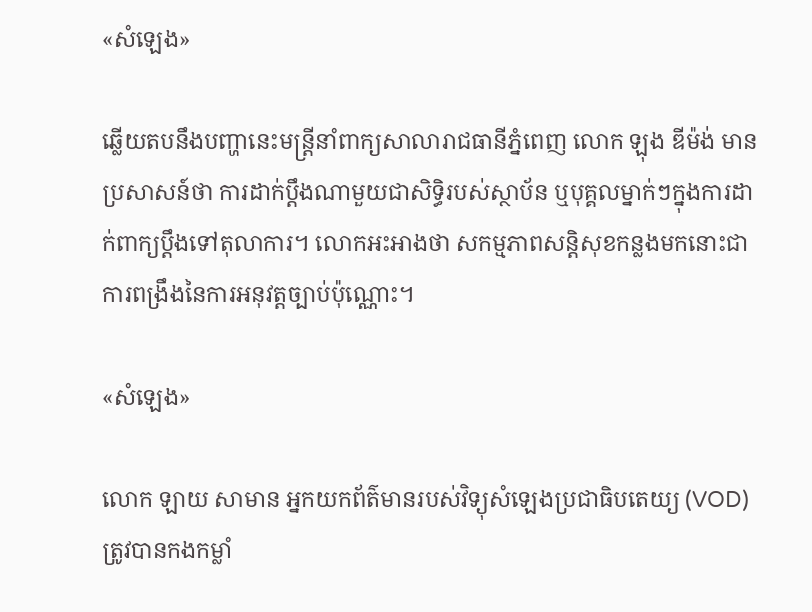«សំឡេង»

ឆ្លើយតបនឹងបញ្ហានេះមន្ត្រីនាំពាក្យសាលារាជធានីភ្នំពេញ លោក ឡុង ឌីម៉ង់ មានប្រសាសន៍ថា ការដាក់ប្ដឹងណាមួយជាសិទ្ធិរបស់ស្ថាប័ន ឬបុគ្គលម្នាក់ៗក្នុងការដាក់ពាក្យប្ដឹងទៅតុលាការ។ លោកអះអាងថា សកម្មភាពសន្តិសុខកន្លងមកនោះជាការពង្រឹងនៃការអនុវត្តច្បាប់ប៉ុណ្ណោះ។

«សំឡេង»

លោក ឡាយ សាមាន អ្នកយកព័ត៌មានរបស់វិទ្យុសំឡេងប្រជាធិបតេយ្យ (VOD) ត្រូវបានកងកម្លាំ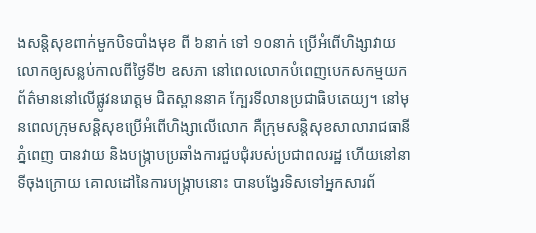ងសន្តិសុខពាក់មួកបិទបាំងមុខ ពី ៦នាក់ ទៅ ១០នាក់ ប្រើអំពើហិង្សាវាយលោកឲ្យសន្លប់កាលពីថ្ងៃទី២ ឧសភា នៅពេលលោកបំពេញបេកសកម្មយកព័ត៌មាននៅលើផ្លូវនរោត្តម ជិតស្ពាននាគ ក្បែរទីលានប្រជាធិបតេយ្យ។ នៅមុនពេលក្រុមសន្តិសុខប្រើអំពើហិង្សាលើលោក គឺក្រុមសន្តិសុខសាលារាជធានីភ្នំពេញ បានវាយ និងបង្ក្រាបប្រឆាំងការជួបជុំរបស់ប្រជាពលរដ្ឋ ហើយនៅនាទីចុងក្រោយ គោលដៅនៃការបង្ក្រាបនោះ បានបង្វែរទិសទៅអ្នកសារព័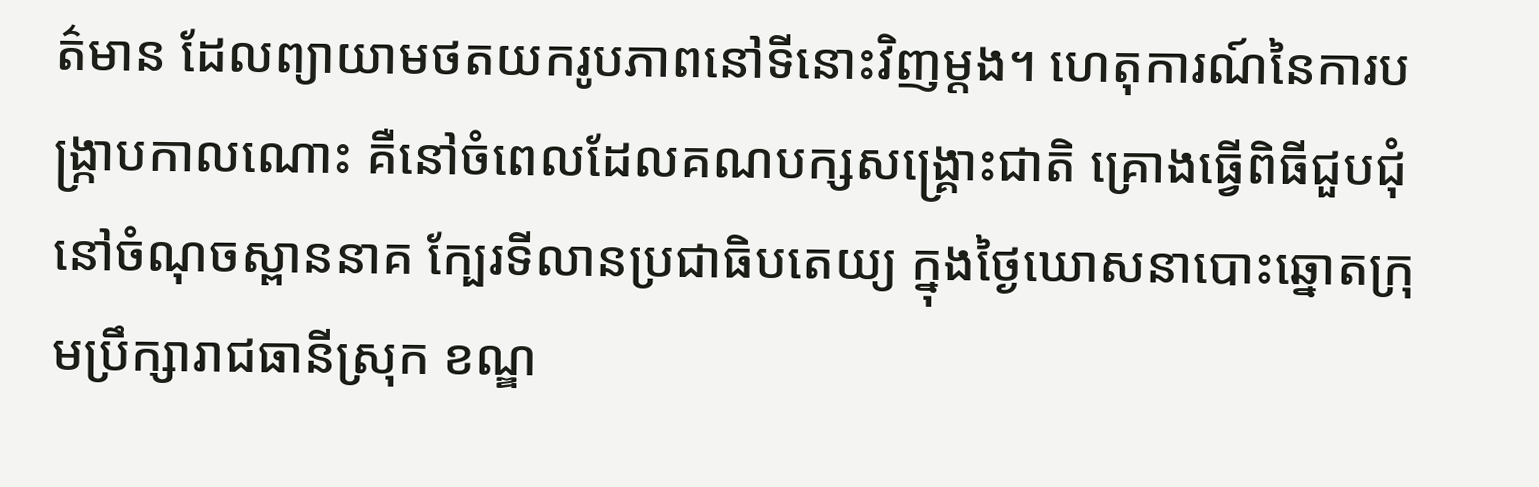ត៌មាន ដែលព្យាយាមថតយករូបភាពនៅទីនោះវិញម្ដង។ ហេតុការណ៍នៃការបង្ក្រាបកាលណោះ គឺនៅចំពេលដែលគណបក្សសង្គ្រោះជាតិ គ្រោងធ្វើពិធីជួបជុំនៅចំណុចស្ពាននាគ ក្បែរទីលានប្រជាធិបតេយ្យ ក្នុងថ្ងៃឃោសនាបោះឆ្នោតក្រុមប្រឹក្សារាជធានីស្រុក ខណ្ឌ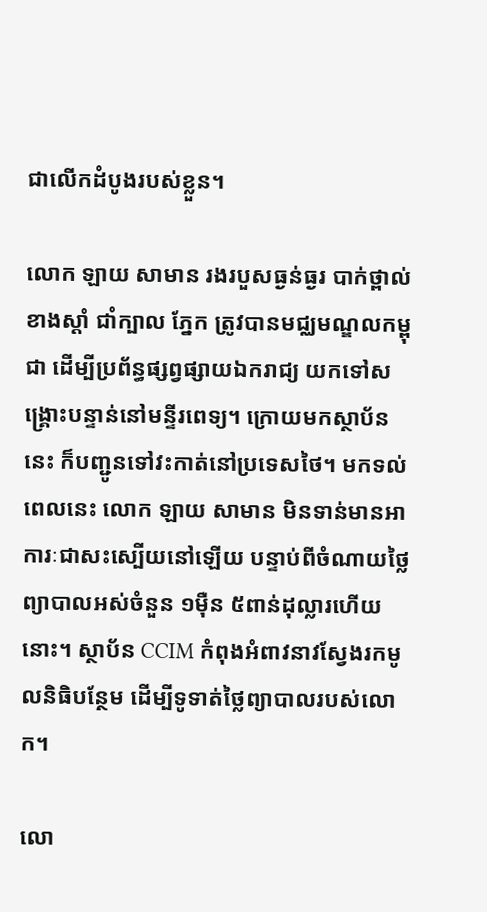ជាលើកដំបូងរបស់ខ្លួន។

លោក ឡាយ សាមាន រងរបួសធ្ងន់ធ្ងរ បាក់ថ្ពាល់ខាងស្ដាំ ជាំក្បាល ភ្នែក ត្រូវបានមជ្ឈមណ្ឌលកម្ពុជា ដើម្បីប្រព័ន្ធផ្សព្វផ្សាយឯករាជ្យ យកទៅសង្គ្រោះបន្ទាន់នៅមន្ទីរពេទ្យ។ ក្រោយមកស្ថាប័ននេះ ក៏បញ្ជូនទៅវះកាត់នៅប្រទេសថៃ។ មកទល់ពេលនេះ លោក ឡាយ សាមាន មិនទាន់មានអាការៈជាសះស្បើយនៅឡើយ បន្ទាប់ពីចំណាយថ្លៃព្យាបាលអស់ចំនួន ១ម៉ឺន ៥ពាន់ដុល្លារហើយនោះ។ ស្ថាប័ន CCIM កំពុងអំពាវនាវស្វែងរកមូលនិធិបន្ថែម ដើម្បីទូទាត់ថ្លៃព្យាបាលរបស់លោក។

លោ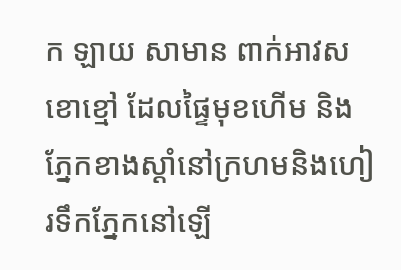ក ឡាយ សាមាន ពាក់អាវស ខោខ្មៅ ដែលផ្ទៃមុខហើម និងភ្នែកខាងស្ដាំនៅក្រហមនិងហៀរទឹកភ្នែកនៅឡើ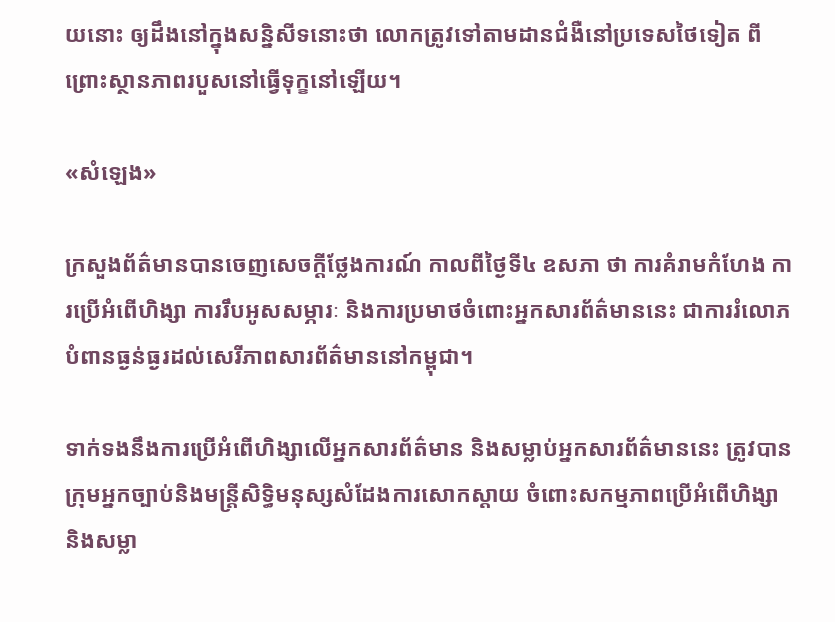យនោះ ឲ្យដឹងនៅក្នុងសន្និសីទនោះថា លោកត្រូវទៅតាមដានជំងឺនៅប្រទេសថៃទៀត ពីព្រោះស្ថានភាពរបួសនៅធ្វើទុក្ខនៅឡើយ។

«សំឡេង»

ក្រសួងព័ត៌មានបានចេញសេចក្ដីថ្លែងការណ៍ កាលពីថ្ងៃទី៤ ឧសភា ថា ការគំរាមកំហែង ការប្រើអំពើហិង្សា ការរឹបអូសសម្ភារៈ និងការប្រមាថចំពោះអ្នកសារព័ត៌មាននេះ ជាការរំលោភបំពានធ្ងន់ធ្ងរដល់សេរីភាពសារព័ត៌មាននៅកម្ពុជា។

ទាក់ទងនឹងការប្រើអំពើហិង្សាលើអ្នកសារព័ត៌មាន និងសម្លាប់អ្នកសារព័ត៌មាននេះ ត្រូវបានក្រុមអ្នកច្បាប់និងមន្ត្រីសិទ្ធិមនុស្សសំដែងការសោកស្ដាយ ចំពោះសកម្មភាពប្រើអំពើហិង្សា និងសម្លា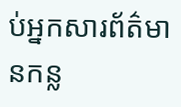ប់អ្នកសារព័ត៌មានកន្ល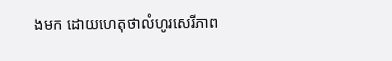ងមក ដោយហេតុថាលំហូរសេរីភាព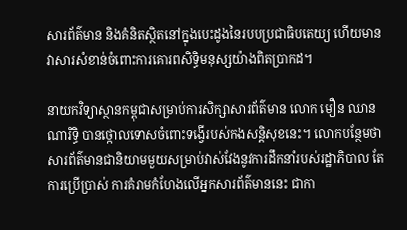សារព័ត៌មាន និងគំនិតស្ថិតនៅក្នុងបេះដូងនៃរបបប្រជាធិបតេយ្យ ហើយមានវាសារសំខាន់ចំពោះការគោរពសិទ្ធិមនុស្សយ៉ាងពិតប្រាកដ។

នាយកវិទ្យាស្ថានកម្ពុជាសម្រាប់ការសិក្សាសារព័ត៌មាន លោក មឿន ឈានណារិទ្ធិ បានថ្កោលទោសចំពោះទង្វើរបស់កងសន្តិសុខនេះ។ លោកបន្ថែមថាសារព័ត៌មានជានិយាមមួយសម្រាប់វាស់វែងនូវការដឹកនាំរបស់រដ្ឋាភិបាល តែការប្រើប្រាស់ ការគំរាមកំហែងលើអ្នកសារព័ត៌មាននេះ ជាកា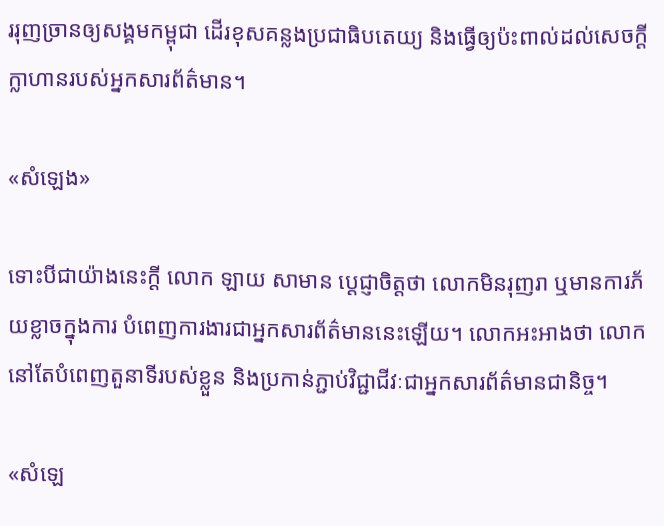ររុញច្រានឲ្យសង្គមកម្ពុជា ដើរខុសគន្លងប្រជាធិបតេយ្យ និងធ្វើឲ្យប៉ះពាល់ដល់សេចក្ដីក្លាហានរបស់អ្នកសារព័ត៌មាន។

«សំឡេង»

ទោះបីជាយ៉ាងនេះក្ដី លោក ឡាយ សាមាន ប្ដេជ្ញាចិត្តថា លោកមិនរុញរា ឬមានការភ័យខ្លាចក្នុងការ បំពេញការងារជាអ្នកសារព័ត៌មាននេះឡើយ។ លោកអះអាងថា លោកនៅតែបំពេញតួនាទីរបស់ខ្លួន និងប្រកាន់ភ្ជាប់វិជ្ជាជីវៈជាអ្នកសារព័ត៌មានជានិច្ច។

«សំឡេ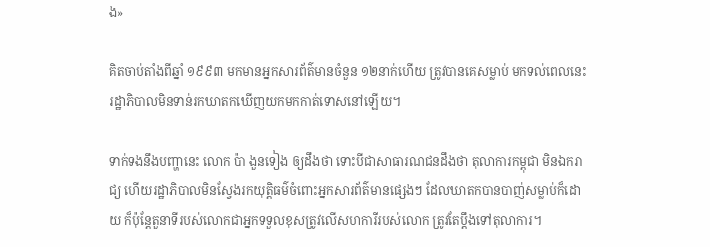ង»

គិតចាប់តាំងពីឆ្នាំ ១៩៩៣ មកមានអ្នកសារព័ត៌មានចំនួន ១២នាក់ហើយ ត្រូវបានគេសម្លាប់ មកទល់ពេលនេះ រដ្ឋាភិបាលមិនទាន់រកឃាតកឃើញយកមកកាត់ទោសនៅឡើយ។

ទាក់ទងនឹងបញ្ហានេះ លោក ប៉ា ងួនទៀង ឲ្យដឹងថា ទោះបីជាសាធារណជនដឹងថា តុលាការកម្ពុជា មិនឯករាជ្យ ហើយរដ្ឋាភិបាលមិនស្វែងរកយុត្តិធម៌ចំពោះអ្នកសារព័ត៌មានផ្សេងៗ ដែលឃាតកបានបាញ់សម្លាប់ក៏ដោយ ក៏ប៉ុន្តែតួនាទីរបស់លោកជាអ្នកទទួលខុសត្រូវលើសហការីរបស់លោក ត្រូវតែប្ដឹងទៅតុលាការ។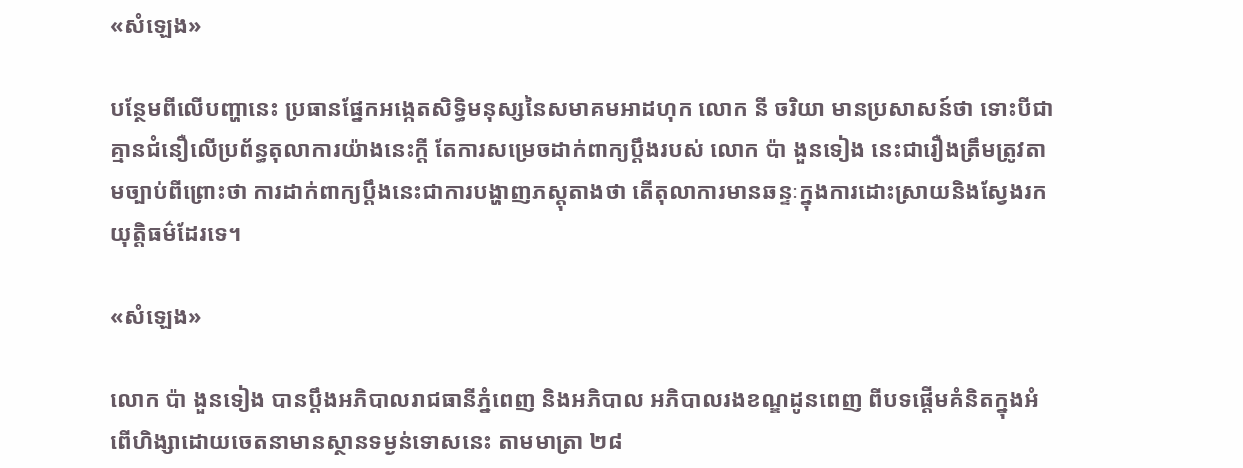«សំឡេង»

បន្ថែមពីលើបញ្ហានេះ ប្រធានផ្នែកអង្កេតសិទ្ធិមនុស្សនៃសមាគមអាដហុក លោក នី ចរិយា មានប្រសាសន៍ថា ទោះបីជាគ្មានជំនឿលើប្រព័ន្ធតុលាការយ៉ាងនេះក្ដី តែការសម្រេចដាក់ពាក្យប្ដឹងរបស់ លោក ប៉ា ងួនទៀង នេះជារឿងត្រឹមត្រូវតាមច្បាប់ពីព្រោះថា ការដាក់ពាក្យប្ដឹងនេះជាការបង្ហាញភស្តុតាងថា តើតុលាការមានឆន្ទៈក្នុងការដោះស្រាយនិងស្វែងរកយុត្តិធម៌ដែរទេ។

«សំឡេង»

លោក ប៉ា ងួនទៀង បានប្ដឹងអភិបាលរាជធានីភ្នំពេញ និងអភិបាល អភិបាលរងខណ្ឌដូនពេញ ពីបទផ្ដើមគំនិតក្នុងអំពើហិង្សាដោយចេតនាមានស្ថានទម្ងន់ទោសនេះ តាមមាត្រា ២៨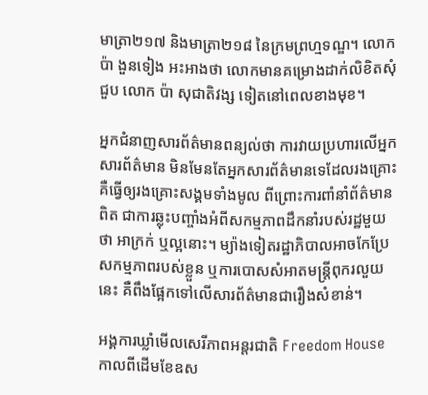មាត្រា២១៧ និងមាត្រា២១៨ នៃក្រមព្រហ្មទណ្ឌ។ លោក ប៉ា ងួនទៀង អះអាងថា លោកមានគម្រោងដាក់លិខិតសុំជួប លោក ប៉ា សុជាតិវង្ស ទៀតនៅពេលខាងមុខ។

អ្នកជំនាញសារព័ត៌មានពន្យល់ថា ការវាយប្រហារលើអ្នកសារព័ត៌មាន មិនមែនតែអ្នកសារព័ត៌មានទេដែលរងគ្រោះ គឺធ្វើឲ្យរងគ្រោះសង្គមទាំងមូល ពីព្រោះការពាំនាំព័ត៌មានពិត ជាការឆ្លុះបញ្ចាំងអំពីសកម្មភាពដឹកនាំរបស់រដ្ឋមួយថា អាក្រក់ ឬល្អនោះ។ ម្យ៉ាងទៀតរដ្ឋាភិបាលអាចកែប្រែសកម្មភាពរបស់ខ្លួន ឬការបោសសំអាតមន្ត្រីពុករលួយនេះ គឺពឹងផ្អែកទៅលើសារព័ត៌មានជារឿងសំខាន់។

អង្គការឃ្លាំមើលសេរីភាពអន្តរជាតិ Freedom House កាលពីដើមខែឧស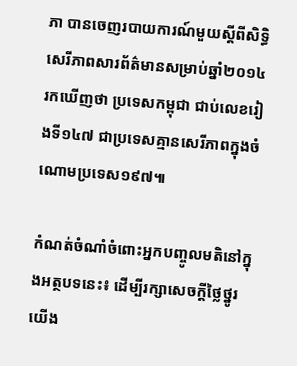ភា បានចេញរបាយការណ៍មួយស្ដីពីសិទ្ធិសេរីភាពសារព័ត៌មានសម្រាប់ឆ្នាំ២០១៤ រកឃើញថា ប្រទេសកម្ពុជា ជាប់លេខរៀងទី១៤៧ ជាប្រទេសគ្មានសេរីភាពក្នុងចំណោមប្រទេស១៩៧៕

កំណត់ចំណាំចំពោះអ្នកបញ្ចូលមតិនៅក្នុងអត្ថបទនេះ៖ ដើម្បីរក្សាសេចក្ដីថ្លៃថ្នូរ យើង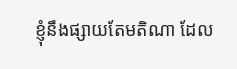ខ្ញុំនឹងផ្សាយតែមតិណា ដែល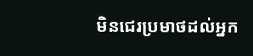មិនជេរប្រមាថដល់អ្នក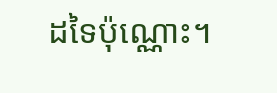ដទៃប៉ុណ្ណោះ។